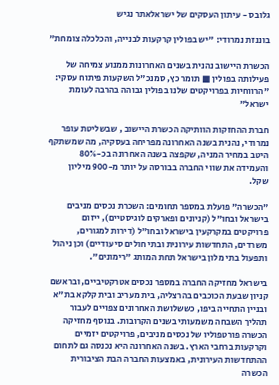גלובס - עיתון העסקים של ישראלאתר נגיש

בוננזת נמרודי: "יש בפולין קרקעות לבנייה, והכלכלה צומחת"

הכשרת היישוב נהנית בשנים האחרונות ממנוע צמיחה של פעילותה בפולין ■ תומר כץ, סמנכ"ל השקעות פיתוח עסקי: "הרווחיות בפרויקטים שלנו בפולין גבוהה בהרבה לעומת ישראל"

חברת ההחזקות הוותיקה הכשרת היישוב , שבשליטת עופר נמרודי, נהנית בשנה האחרונה מפריחה בעסקיה, מה שמשתקף היטב במחיר המניה, שקפצה בשנה האחרונה בכ-80% והעמידה את שווי החברה בבורסה על יותר מ-900 מיליון שקל.

"הכשרה" פועלת במספר תחומים: השכרת נכסים מניבים בישראל ובחו"ל (קניונים ופארקים לוגיסטיים), ייזום פרויקטים במקרקעין בישראל ובחו"ל (דירות למגורים, משרדים, התחדשות עירונית ובתי חולים סיעודיים) וכן ניהול ותפעול בתי מלון בישראל תחת המותג "רימונים".

בישראל מחזיקה החברה במספר נכסים אטרקטיביים, ובראשם קניון שבעת הכוכבים בהרצליה, בית מעריב ובית קלקא בת"א ובניין התחייה ביפו, כששלושת האחרונים צפויים לעבור תהליך השבחה משמעותי בשנים הקרובות. בנוסף מחזיקה הכשרה פורטפוליו של נכסים מניבים, פרויקטים יזמיים וקרקעות ברחבי הארץ. בשנה האחרונה היא נכנסה גם לתחום ההתחדשות העירונית, באמצעות החברה הבת הציבורית הכשרה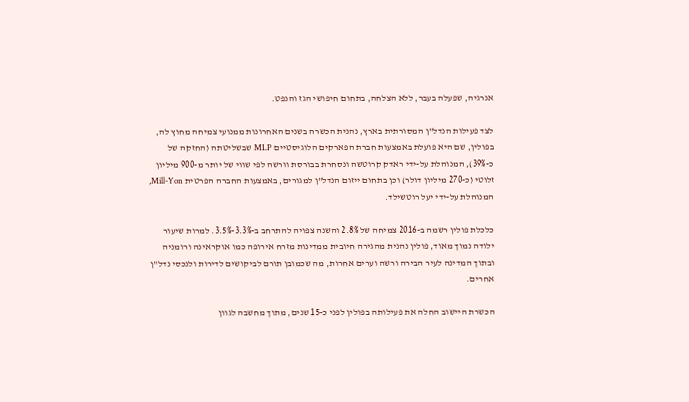אנרגיה, שפעלה בעבר, ללא הצלחה, בתחום חיפושי הגז והנפט.

לצד פעילות הנדל"ן המסורתית בארץ, נהנית הכשרה בשנים האחרונות ממנועי צמיחה מחוץ לה, בפולין, שם היא פועלת באמצעות חברת הפארקים הלוגיסטיים MLP שבשליטתה (החזקה של כ-39%), המנוהלת על-ידי ראדק קרוטשה ונסחרת בבורסת וורשה לפי שווי של יותר מ-900 מיליון זלוטי (כ-270 מיליון דולר) וכן בתחום ייזום הנדל"ן למגורים, באמצעות החברה הפרטית Mill-Yon, המנוהלת על-ידי יעל רוטשילד.

כלכלת פולין רשמה ב-2016 צמיחה של 2.8% והשנה צפויה להתרחב ב-3.3%-3.5%. למרות שיעור ילודה נמוך מאוד, פולין נהנית מהגירה חיובית ממדינות מזרח אירופה כמו אוקראינה ורומניה ובתוך המדינה לעיר הבירה ורשה וערים אחרות, מה שכמובן תורם לביקושים לדירות ולנכסי נדל"ן אחרים.

הכשרת היישוב החלה את פעילותה בפולין לפני כ-15 שנים, מתוך מחשבה לגוון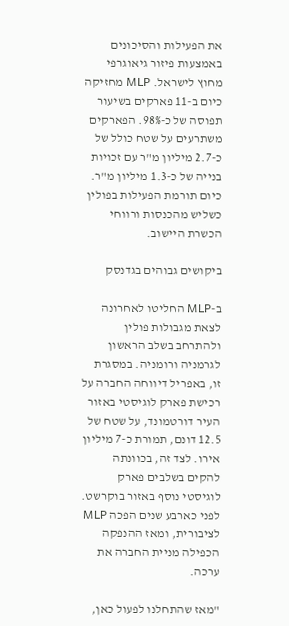את הפעילות והסיכונים באמצעות פיזור גיאוגרפי מחוץ לישראל. MLP מחזיקה כיום ב-11 פארקים בשיעור תפוסה של כ-98%. הפארקים משתרעים על שטח כולל של כ-2.7 מיליון מ"ר עם זכויות בנייה של כ-1.3 מיליון מ"ר. כיום תורמת הפעילות בפולין כשליש מהכנסות ורווחי הכשרת היישוב.

ביקושים גבוהים בגדנסק

ב-MLP החליטו לאחרונה לצאת מגבולות פולין ולהתרחב בשלב הראשון לגרמניה ורומניה. במסגרת זו, באפריל דיווחה החברה על רכישת פארק לוגיסטי באזור העיר דורטמונד, על שטח של 12.5 דונם, תמורת כ-7 מיליון אירו. לצד זה, בכוונתה להקים בשלבים פארק לוגיסטי נוסף באזור בוקרשט. לפני כארבע שנים הפכה MLP לציבורית, ומאז ההנפקה הכפילה מניית החברה את ערכה.

"מאז שהתחלנו לפעול כאן,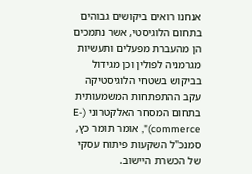אנחנו רואים ביקושים גבוהים בתחום הלוגיסטי, אשר נתמכים הן מהעברת מפעלים ותעשיות מגרמניה לפולין וכן מגידול בביקוש בשטחי הלוגיסטיקה עקב ההתפתחות המשמעותית בתחום המסחר האלקטרוני (E-commerce)", אומר תומר כץ, סמנכ"ל השקעות פיתוח עסקי של הכשרת היישוב.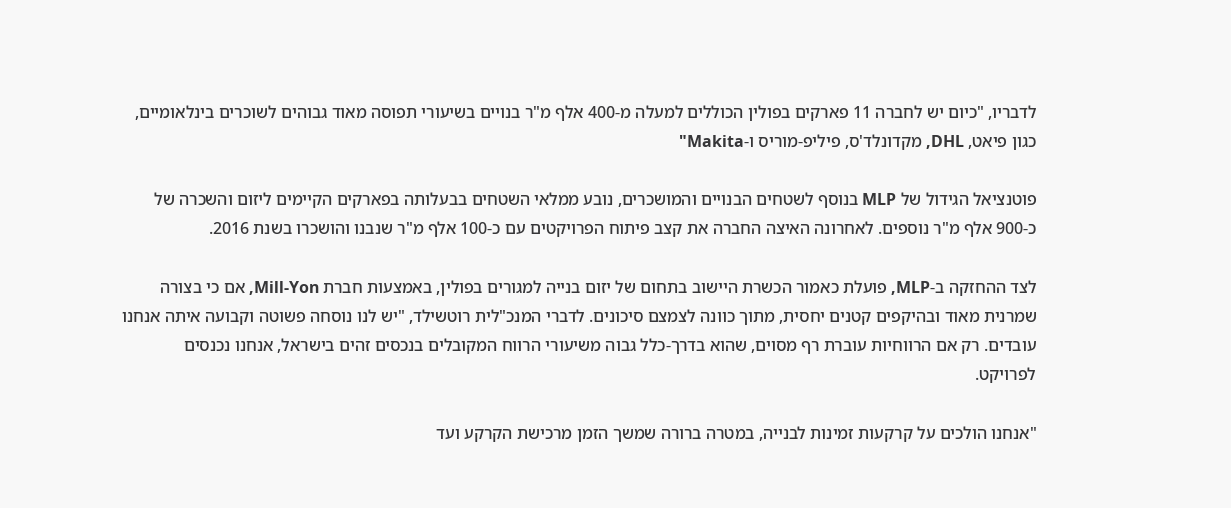לדבריו, "כיום יש לחברה 11 פארקים בפולין הכוללים למעלה מ-400 אלף מ"ר בנויים בשיעורי תפוסה מאוד גבוהים לשוכרים בינלאומיים, כגון פיאט, DHL, מקדונלד'ס, פיליפ-מוריס ו-Makita"

פוטנציאל הגידול של MLP בנוסף לשטחים הבנויים והמושכרים, נובע ממלאי השטחים בבעלותה בפארקים הקיימים ליזום והשכרה של כ-900 אלף מ"ר נוספים. לאחרונה האיצה החברה את קצב פיתוח הפרויקטים עם כ-100 אלף מ"ר שנבנו והושכרו בשנת 2016.

לצד ההחזקה ב-MLP, פועלת כאמור הכשרת היישוב בתחום של יזום בנייה למגורים בפולין, באמצעות חברת Mill-Yon, אם כי בצורה שמרנית מאוד ובהיקפים קטנים יחסית, מתוך כוונה לצמצם סיכונים. לדברי המנכ"לית רוטשילד, "יש לנו נוסחה פשוטה וקבועה איתה אנחנו עובדים. רק אם הרווחיות עוברת רף מסוים, שהוא בדרך-כלל גבוה משיעורי הרווח המקובלים בנכסים זהים בישראל, אנחנו נכנסים לפרויקט.

"אנחנו הולכים על קרקעות זמינות לבנייה, במטרה ברורה שמשך הזמן מרכישת הקרקע ועד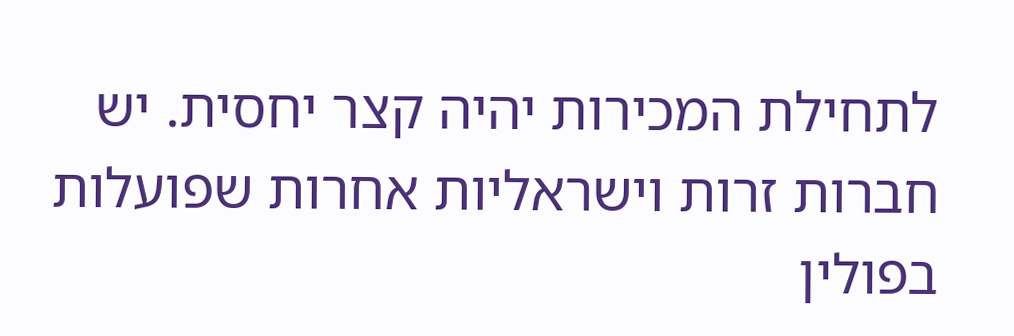לתחילת המכירות יהיה קצר יחסית. יש חברות זרות וישראליות אחרות שפועלות בפולין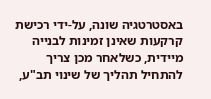באסטרטגיה שונה, על-ידי רכישת קרקעות שאינן זמינות לבנייה מיידית, כשלאחר מכן צריך להתחיל תהליך של שינוי תב"ע,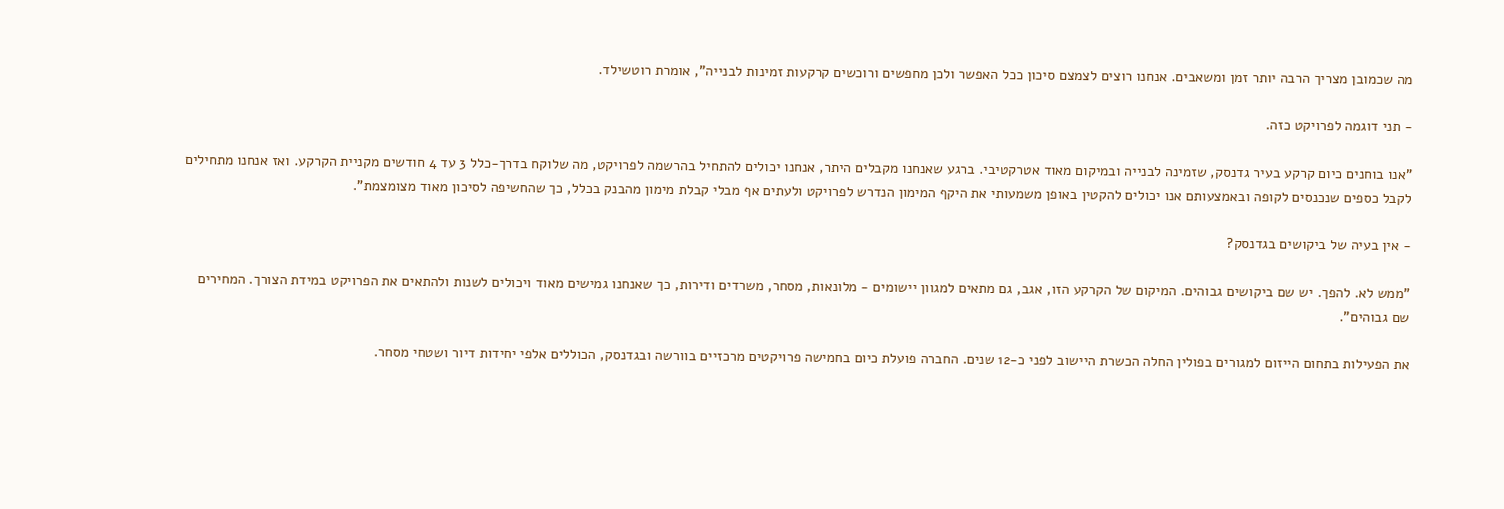מה שכמובן מצריך הרבה יותר זמן ומשאבים. אנחנו רוצים לצמצם סיכון ככל האפשר ולכן מחפשים ורוכשים קרקעות זמינות לבנייה", אומרת רוטשילד.

- תני דוגמה לפרויקט כזה.

"אנו בוחנים כיום קרקע בעיר גדנסק, שזמינה לבנייה ובמיקום מאוד אטרקטיבי. ברגע שאנחנו מקבלים היתר, אנחנו יכולים להתחיל בהרשמה לפרויקט, מה שלוקח בדרך-כלל 3 עד 4 חודשים מקניית הקרקע. ואז אנחנו מתחילים לקבל כספים שנכנסים לקופה ובאמצעותם אנו יכולים להקטין באופן משמעותי את היקף המימון הנדרש לפרויקט ולעתים אף מבלי קבלת מימון מהבנק בכלל, כך שהחשיפה לסיכון מאוד מצומצמת".

- אין בעיה של ביקושים בגדנסק?

"ממש לא. להפך. יש שם ביקושים גבוהים. המיקום של הקרקע הזו, אגב, גם מתאים למגוון יישומים - מלונאות, מסחר, משרדים ודירות, כך שאנחנו גמישים מאוד ויכולים לשנות ולהתאים את הפרויקט במידת הצורך. המחירים שם גבוהים".

את הפעילות בתחום הייזום למגורים בפולין החלה הכשרת היישוב לפני כ-12 שנים. החברה פועלת כיום בחמישה פרויקטים מרכזיים בוורשה ובגדנסק, הכוללים אלפי יחידות דיור ושטחי מסחר.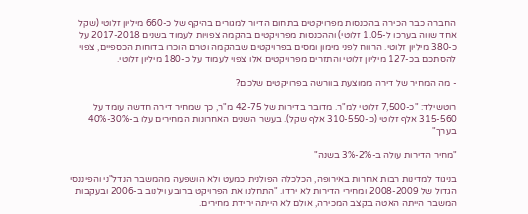החברה כבר הכירה בהכנסות מפרויקטים בתחום הדיור למגורים בהיקף של כ-660 מיליון זלוטי (שקל אחד שווה בערכו ל-1.05 זלוטי) וההכנסות מפרויקטים בהקמה צפויות לעמוד בשנים 2017-2018 על כ-380 מיליון זלוטי. הרווח לפני מימון ומסים בפרויקטים שבהקמה וטרם הוכרו בדוחות הכספיים, צפוי להסתכם בכ-127 מיליון זלוטי והתזרים מפרויקטים אלו צפוי לעמוד על כ-180 מיליון זלוטי.

- מה המחיר של דירה ממוצעת בוורשה בפרויקטים שלכם?

רוטשילד: "כ-7,500 זלוטי למ"ר. מדובר בדירות של 42-75 מ"ר, כך שמחיר דירה חדשה עומד על 315-560 אלף זלוטי (כ-310-550 אלף שקל). בעשר השנים האחרונות המחירים עלו ב-30%-40% בערך"

"מחיר הדירות עולה ב-2%-3% בשנה"

בניגוד למדינות רבות אחרות באירופה, הכלכלה הפולנית כמעט ולא הושפעה מהמשבר הנדל"ני והפיננסי הגדול של 2008-2009 ומחירי הדירות לא ירדו. "התחלנו את הפרויקט ברובע וילנוב ב-2006 ובעקבות המשבר הייתה האטה בקצב המכירה, אולם לא הייתה ירידת מחירים.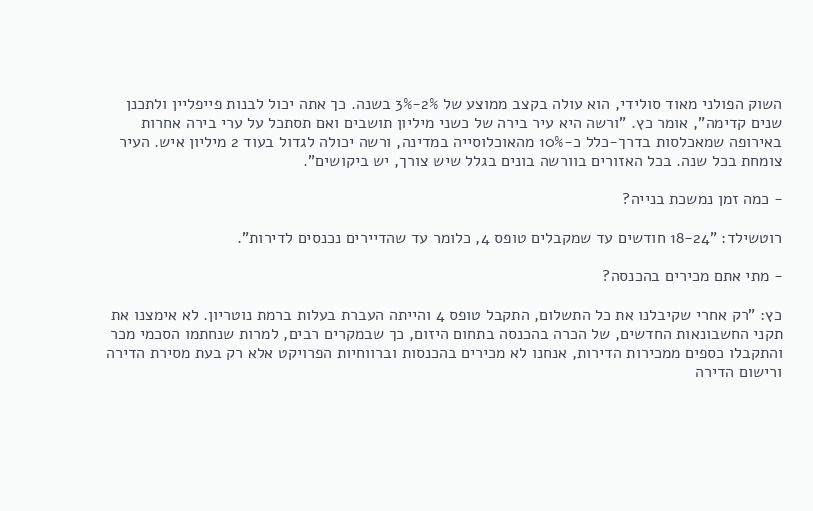השוק הפולני מאוד סולידי, הוא עולה בקצב ממוצע של 2%-3% בשנה. כך אתה יכול לבנות פייפליין ולתכנן שנים קדימה", אומר כץ. "ורשה היא עיר בירה של כשני מיליון תושבים ואם תסתכל על ערי בירה אחרות באירופה שמאכלסות בדרך-כלל כ-10% מהאוכלוסייה במדינה, ורשה יכולה לגדול בעוד 2 מיליון איש. העיר צומחת בכל שנה. בכל האזורים בוורשה בונים בגלל שיש צורך, יש ביקושים".

- כמה זמן נמשכת בנייה?

רוטשילד: "18-24 חודשים עד שמקבלים טופס 4, כלומר עד שהדיירים נכנסים לדירות".

- מתי אתם מכירים בהכנסה?

כץ: "רק אחרי שקיבלנו את כל התשלום, התקבל טופס 4 והייתה העברת בעלות ברמת נוטריון. לא אימצנו את תקני החשבונאות החדשים, של הכרה בהכנסה בתחום היזום, כך שבמקרים רבים, למרות שנחתמו הסכמי מכר והתקבלו כספים ממכירות הדירות, אנחנו לא מכירים בהכנסות וברווחיות הפרויקט אלא רק בעת מסירת הדירה ורישום הדירה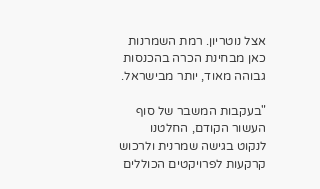אצל נוטריון. רמת השמרנות כאן מבחינת הכרה בהכנסות גבוהה מאוד, יותר מבישראל.

"בעקבות המשבר של סוף העשור הקודם, החלטנו לנקוט בגישה שמרנית ולרכוש קרקעות לפרויקטים הכוללים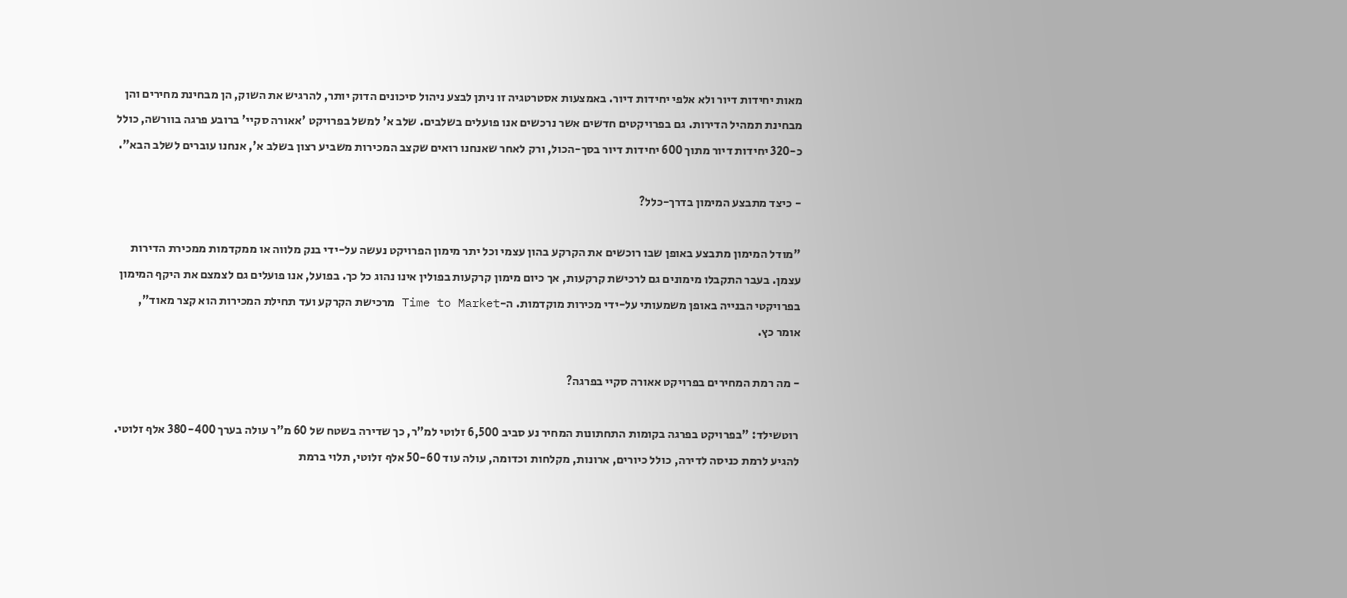מאות יחידות דיור ולא אלפי יחידות דיור. באמצעות אסטרטגיה זו ניתן לבצע ניהול סיכונים הדוק יותר, להרגיש את השוק, הן מבחינת מחירים והן מבחינת תמהיל הדירות. גם בפרויקטים חדשים אשר נרכשים אנו פועלים בשלבים. שלב א' למשל בפרויקט 'אאורה סקיי' ברובע פרגה בוורשה, כולל כ-320 יחידות דיור מתוך 600 יחידות דיור בסך-הכול, ורק לאחר שאנחנו רואים שקצב המכירות משביע רצון בשלב א', אנחנו עוברים לשלב הבא".

- כיצד מתבצע המימון בדרך-כלל?

"מודל המימון מתבצע באופן שבו רוכשים את הקרקע בהון עצמי וכל יתר מימון הפרויקט נעשה על-ידי בנק מלווה או ממקדמות ממכירת הדירות עצמן. בעבר התקבלו מימונים גם לרכישת קרקעות, אך כיום מימון קרקעות בפולין אינו נהוג כל כך. בפועל, אנו פועלים גם לצמצם את היקף המימון בפרויקטי הבנייה באופן משמעותי על-ידי מכירות מוקדמות. ה-Time to Market מרכישת הקרקע ועד תחילת המכירות הוא קצר מאוד", אומר כץ.

- מה רמת המחירים בפרויקט אאורה סקיי בפרגה?

רוטשילד: "בפרויקט בפרגה בקומות התחתונות המחיר נע סביב 6,500 זלוטי למ"ר, כך שדירה בשטח של 60 מ"ר עולה בערך 380-400 אלף זלוטי. להגיע לרמת כניסה לדירה, כולל כיורים, ארונות, מקלחות וכדומה, עולה עוד 50-60 אלף זלוטי, תלוי ברמת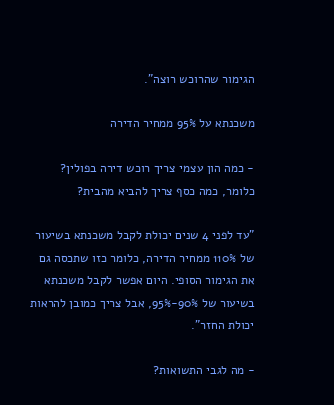הגימור שהרוכש רוצה".

משכנתא על 95% ממחיר הדירה

- כמה הון עצמי צריך רוכש דירה בפולין? כלומר, כמה כסף צריך להביא מהבית?

"עד לפני 4 שנים יכולת לקבל משכנתא בשיעור של 110% ממחיר הדירה, כלומר כזו שתכסה גם את הגימור הסופי. היום אפשר לקבל משכנתא בשיעור של 90%-95%, אבל צריך כמובן להראות יכולת החזר".

- מה לגבי התשואות?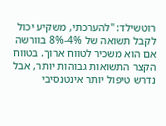רוטשילד: "להערכתי, משקיע יכול לקבל תשואה של 4%-8% בוורשה אם הוא משכיר לטווח ארוך. בטווח הקצר התשואות גבוהות יותר, אבל נדרש טיפול יותר אינטנסיבי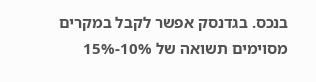בנכס. בגדנסק אפשר לקבל במקרים מסוימים תשואה של 10%-15%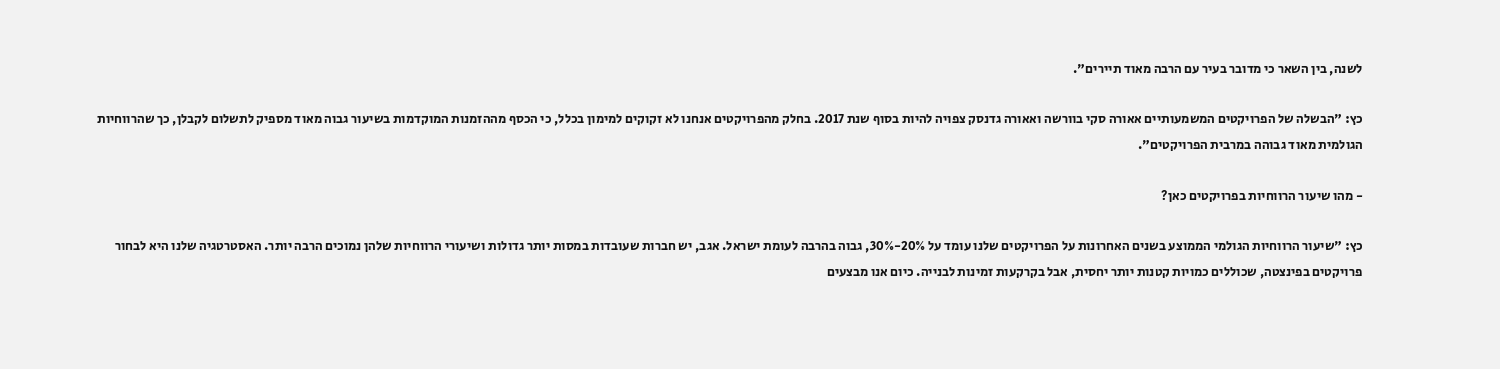לשנה, בין השאר כי מדובר בעיר עם הרבה מאוד תיירים".

כץ: "הבשלה של הפרויקטים המשמעותיים אאורה סקי בוורשה ואאורה גדנסק צפויה להיות בסוף שנת 2017. בחלק מהפרויקטים אנחנו לא זקוקים למימון בכלל, כי הכסף מההזמנות המוקדמות בשיעור גבוה מאוד מספיק לתשלום לקבלן, כך שהרווחיות הגולמית מאוד גבוהה במרבית הפרויקטים".

- מהו שיעור הרווחיות בפרויקטים כאן?

כץ: "שיעור הרווחיות הגולמי הממוצע בשנים האחרונות על הפרויקטים שלנו עומד על 20%-30%, גבוה בהרבה לעומת ישראל. אגב, יש חברות שעובדות במסות יותר גדולות ושיעורי הרווחיות שלהן נמוכים הרבה יותר. האסטרטגיה שלנו היא לבחור פרויקטים בפינצטה, שכוללים כמויות קטנות יותר יחסית, אבל בקרקעות זמינות לבנייה. כיום אנו מבצעים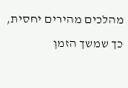מהלכים מהירים יחסית, כך שמשך הזמן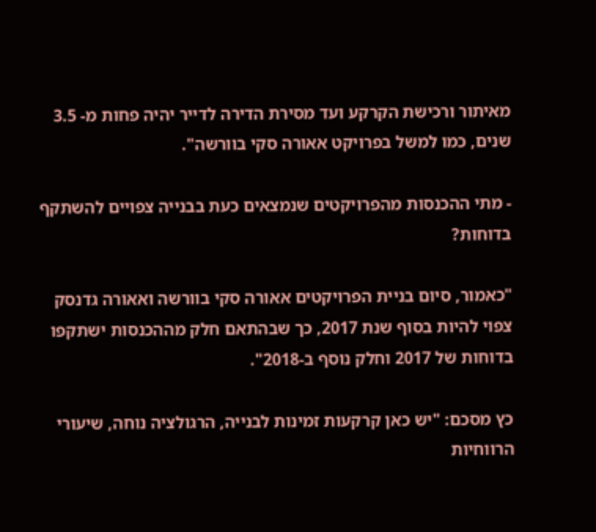מאיתור ורכישת הקרקע ועד מסירת הדירה לדייר יהיה פחות מ- 3.5 שנים, כמו למשל בפרויקט אאורה סקי בוורשה".

- מתי ההכנסות מהפרויקטים שנמצאים כעת בבנייה צפויים להשתקף בדוחות?

"כאמור, סיום בניית הפרויקטים אאורה סקי בוורשה ואאורה גדנסק צפוי להיות בסוף שנת 2017, כך שבהתאם חלק מההכנסות ישתקפו בדוחות של 2017 וחלק נוסף ב-2018".

כץ מסכם: "יש כאן קרקעות זמינות לבנייה, הרגולציה נוחה, שיעורי הרווחיות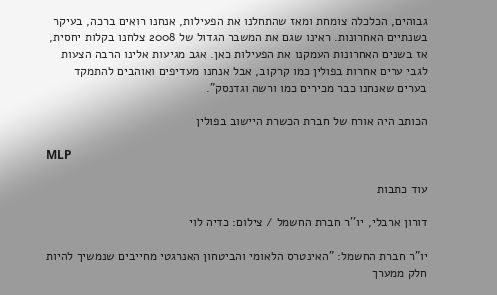גבוהים, הכלכלה צומחת ומאז שהתחלנו את הפעילות, אנחנו רואים ברכה, בעיקר בשנתיים האחרונות. ראינו שגם את המשבר הגדול של 2008 צלחנו בקלות יחסית, אז בשנים האחרונות העמקנו את הפעילות כאן. אגב מגיעות אלינו הרבה הצעות לגבי ערים אחרות בפולין כמו קרקוב, אבל אנחנו מעדיפים ואוהבים להתמקד בערים שאנחנו כבר מכירים כמו ורשה וגדנסק".

הכותב היה אורח של חברת הכשרת היישוב בפולין

MLP

עוד כתבות

דורון ארבלי, יו''ר חברת החשמל / צילום: כדיה לוי

יו"ר חברת החשמל: "האינטרס הלאומי והביטחון האנרגטי מחייבים שנמשיך להיות חלק ממערך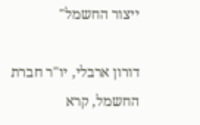ייצור החשמל"

דורון ארבלי, יו"ר חברת החשמל, קרא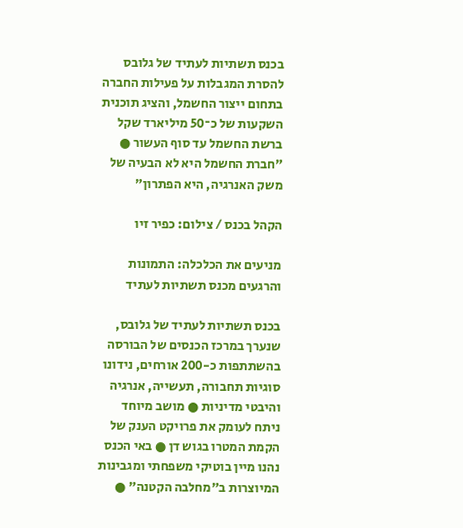בכנס תשתיות לעתיד של גלובס להסרת המגבלות על פעילות החברה בתחום ייצור החשמל, והציג תוכנית השקעות של כ־50 מיליארד שקל ברשת החשמל עד סוף העשור ● "חברת החשמל היא לא הבעיה של משק האנרגיה, היא הפתרון"

הקהל בכנס / צילום: כפיר זיו

מניעים את הכלכלה: התמונות והרגעים מכנס תשתיות לעתיד

בכנס תשתיות לעתיד של גלובס, שנערך במרכז הכנסים של הבורסה בהשתתפות כ-200 אורחים, נידונו סוגיות תחבורה, תעשייה, אנרגיה והיבטי מדיניות ● מושב מיוחד ניתח לעומק את פרויקט הענק של הקמת המטרו בגוש דן ● באי הכנס נהנו מיין בוטיקי משפחתי ומגבינות המיוצרות ב"מחלבה הקטנה" ●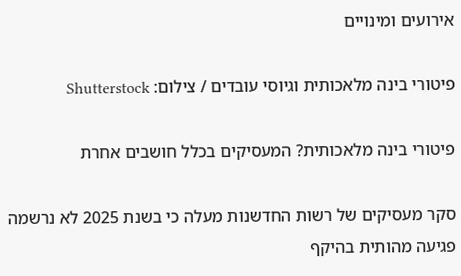אירועים ומינויים

פיטורי בינה מלאכותית וגיוסי עובדים / צילום: Shutterstock

פיטורי בינה מלאכותית? המעסיקים בכלל חושבים אחרת

סקר מעסיקים של רשות החדשנות מעלה כי בשנת 2025 לא נרשמה פגיעה מהותית בהיקף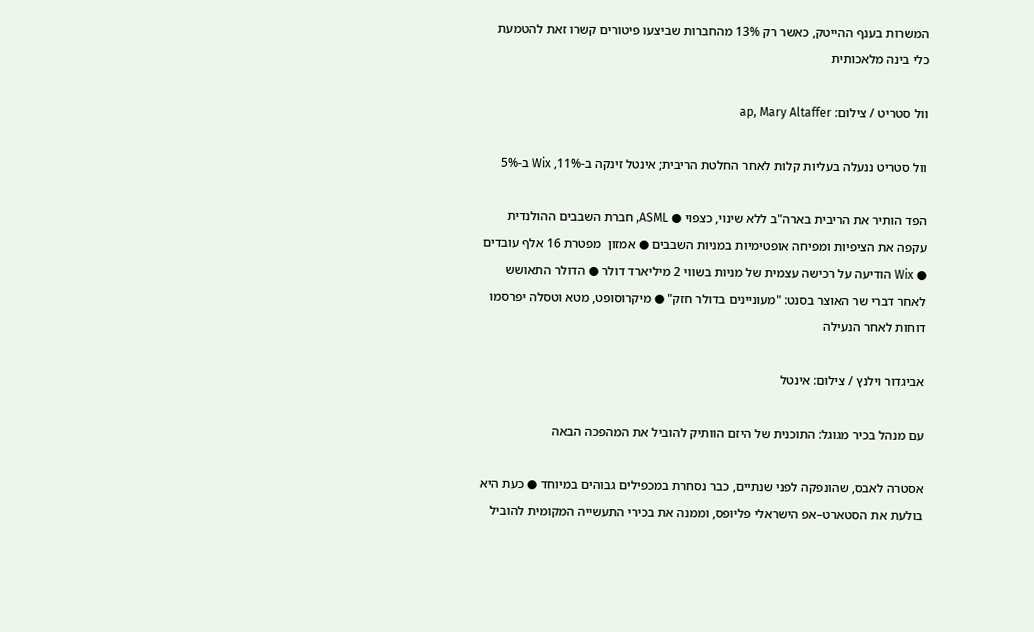המשרות בענף ההייטק, כאשר רק 13% מהחברות שביצעו פיטורים קשרו זאת להטמעת כלי בינה מלאכותית

וול סטריט / צילום: ap, Mary Altaffer

וול סטריט ננעלה בעליות קלות לאחר החלטת הריבית; אינטל זינקה ב-11%, Wix ב-5%

הפד הותיר את הריבית בארה"ב ללא שינוי, כצפוי ● ASML, חברת השבבים ההולנדית עקפה את הציפיות ומפיחה אופטימיות במניות השבבים ● אמזון  מפטרת 16 אלף עובדים ● Wix הודיעה על רכישה עצמית של מניות בשווי 2 מיליארד דולר ● הדולר התאושש לאחר דברי שר האוצר בסנט: "מעוניינים בדולר חזק" ● מיקרוסופט, מטא וטסלה יפרסמו דוחות לאחר הנעילה

אביגדור וילנץ / צילום: אינטל

עם מנהל בכיר מגוגל: התוכנית של היזם הוותיק להוביל את המהפכה הבאה

אסטרה לאבס, שהונפקה לפני שנתיים, כבר נסחרת במכפילים גבוהים במיוחד ● כעת היא בולעת את הסטארט–אפ הישראלי פליופס, וממנה את בכירי התעשייה המקומית להוביל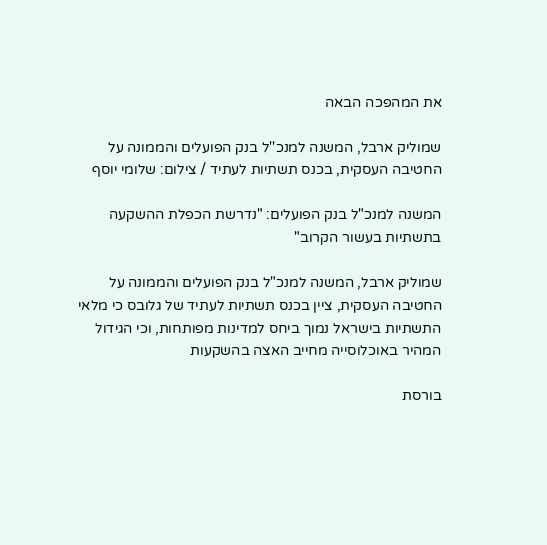את המהפכה הבאה

שמוליק ארבל, המשנה למנכ''ל בנק הפועלים והממונה על החטיבה העסקית, בכנס תשתיות לעתיד / צילום: שלומי יוסף

המשנה למנכ"ל בנק הפועלים: "נדרשת הכפלת ההשקעה בתשתיות בעשור הקרוב"

שמוליק ארבל, המשנה למנכ"ל בנק הפועלים והממונה על החטיבה העסקית, ציין בכנס תשתיות לעתיד של גלובס כי מלאי התשתיות בישראל נמוך ביחס למדינות מפותחות, וכי הגידול המהיר באוכלוסייה מחייב האצה בהשקעות

בורסת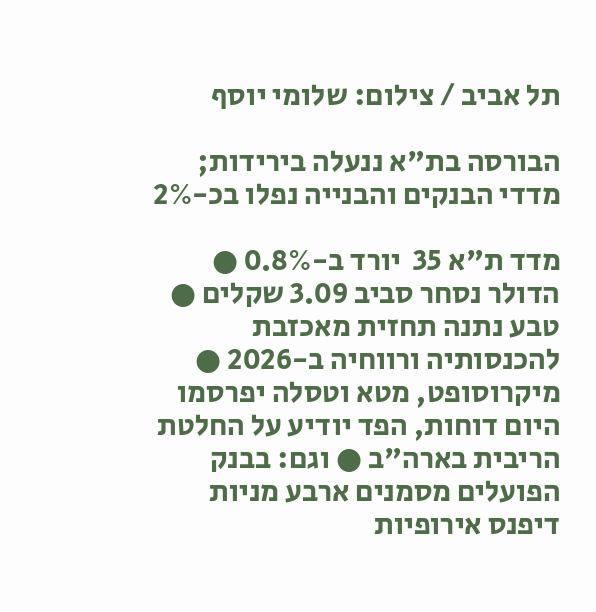תל אביב / צילום: שלומי יוסף

הבורסה בת"א ננעלה בירידות; מדדי הבנקים והבנייה נפלו בכ-2%

מדד ת"א 35  יורד ב-0.8% ● הדולר נסחר סביב 3.09 שקלים ● טבע נתנה תחזית מאכזבת להכנסותיה ורווחיה ב-2026 ● מיקרוסופט, מטא וטסלה יפרסמו היום דוחות, הפד יודיע על החלטת הריבית בארה"ב ● וגם: בבנק הפועלים מסמנים ארבע מניות דיפנס אירופיות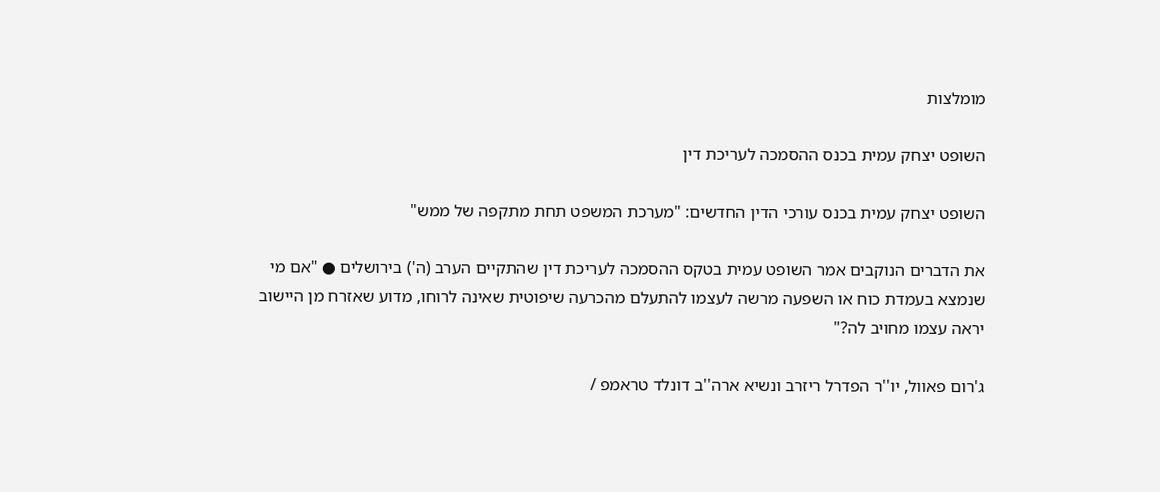מומלצות

השופט יצחק עמית בכנס ההסמכה לעריכת דין

השופט יצחק עמית בכנס עורכי הדין החדשים: "מערכת המשפט תחת מתקפה של ממש"

את הדברים הנוקבים אמר השופט עמית בטקס ההסמכה לעריכת דין שהתקיים הערב (ה') בירושלים ● "אם מי שנמצא בעמדת כוח או השפעה מרשה לעצמו להתעלם מהכרעה שיפוטית שאינה לרוחו, מדוע שאזרח מן היישוב יראה עצמו מחויב לה?"

ג'רום פאוול, יו''ר הפדרל ריזרב ונשיא ארה''ב דונלד טראמפ /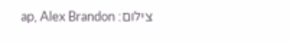צילום: ap, Alex Brandon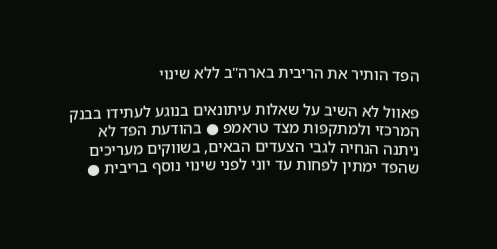הפד הותיר את הריבית בארה"ב ללא שינוי

פאוול לא השיב על שאלות עיתונאים בנוגע לעתידו בבנק המרכזי ולמתקפות מצד טראמפ ● בהודעת הפד לא ניתנה הנחיה לגבי הצעדים הבאים, בשווקים מעריכים שהפד ימתין לפחות עד יוני לפני שינוי נוסף בריבית ●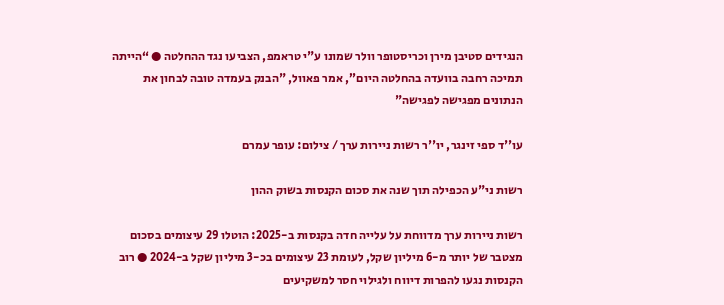הנגידים סטיבן מירן וכריסטופר וולר שמונו ע"י טראמפ, הצביעו נגד ההחלטה ● “הייתה תמיכה רחבה בוועדה בהחלטה היום”, אמר פאוול, "הבנק בעמדה טובה לבחון את הנתונים מפגישה לפגישה"

עו''ד ספי זינגר, יו''ר רשות ניירות ערך / צילום: עופר עמרם

רשות ני"ע הכפילה תוך שנה את סכום הקנסות בשוק ההון

רשות ניירות ערך מדווחת על עלייה חדה בקנסות ב-2025: הוטלו 29 עיצומים בסכום מצטבר של יותר מ-6 מיליון שקל, לעומת 23 עיצומים בכ-3 מיליון שקל ב-2024 ● רוב הקנסות נגעו להפרות דיווח ולגילוי חסר למשקיעים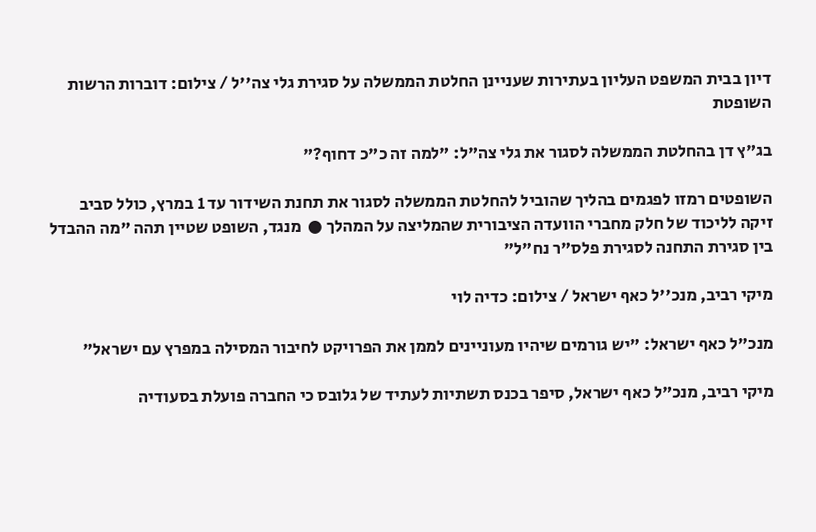דיון בבית המשפט העליון בעתירות שעניינן החלטת הממשלה על סגירת גלי צה''ל / צילום: דוברות הרשות השופטת

בג"ץ דן בהחלטת הממשלה לסגור את גלי צה"ל: "למה זה כ"כ דחוף?"

השופטים רמזו לפגמים בהליך שהוביל להחלטת הממשלה לסגור את תחנת השידור עד 1 במרץ, כולל סביב זיקה לליכוד של חלק מחברי הוועדה הציבורית שהמליצה על המהלך ●  מנגד, השופט שטיין תהה "מה ההבדל בין סגירת התחנה לסגירת פלס"ר נח"ל"

מיקי רביב, מנכ''ל כאף ישראל / צילום: כדיה לוי

מנכ"ל כאף ישראל: "יש גורמים שיהיו מעוניינים לממן את הפרויקט לחיבור המסילה במפרץ עם ישראל"

מיקי רביב, מנכ"ל כאף ישראל, סיפר בכנס תשתיות לעתיד של גלובס כי החברה פועלת בסעודיה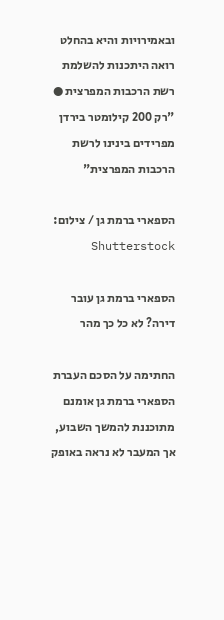ובאמירויות והיא בהחלט רואה היתכנות להשלמת רשת הרכבות המפרצית ● "רק 200 קילומטר בירדן מפרידים בינינו לרשת הרכבות המפרצית"

הספארי ברמת גן / צילום: Shutterstock

הספארי ברמת גן עובר דירה? לא כל כך מהר

החתימה על הסכם העברת הספארי ברמת גן אומנם מתוכננת להמשך השבוע, אך המעבר לא נראה באופק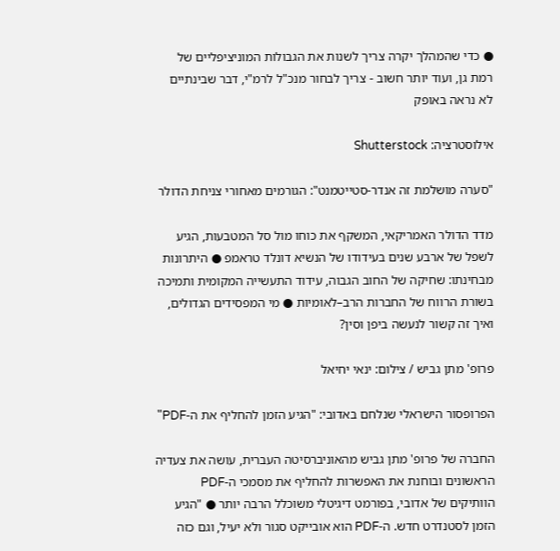● כדי שהמהלך יקרה צריך לשנות את הגבולות המוניציפליים של רמת גן, ועוד יותר חשוב - צריך לבחור מנכ"ל לרמ"י, דבר שבינתיים לא נראה באופק

אילוסטרציה: Shutterstock

"סערה מושלמת זה אנדר-סטייטמנט": הגורמים מאחורי צניחת הדולר

מדד הדולר האמריקאי, המשקף את כוחו מול סל המטבעות, הגיע לשפל של ארבע שנים בעידודו של הנשיא דונלד טראמפ ● היתרונות מבחינתו: שחיקה של החוב הגבוה, עידוד התעשייה המקומית ותמיכה בשורת הרווח של החברות הרב–לאומיות ● מי המפסידים הגדולים, ואיך זה קשור לנעשה ביפן וסין?

פרופ' מתן גביש / צילום: ינאי יחיאל

הפרופסור הישראלי שנלחם באדובי: "הגיע הזמן להחליף את ה-PDF"

החברה של פרופ' מתן גביש מהאוניברסיטה העברית, עושה את צעדיה הראשונים ובוחנת את האפשרות להחליף את מסמכי ה-PDF הוותיקים של אדובי, בפורמט דיגיטלי משוכלל הרבה יותר ● "הגיע הזמן לסטנדרט חדש. ה-PDF הוא אובייקט סגור ולא יעיל, וגם כזה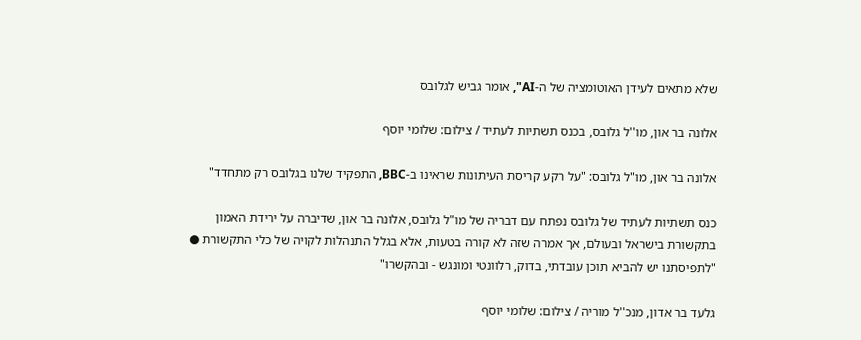שלא מתאים לעידן האוטומציה של ה-AI", אומר גביש לגלובס

אלונה בר און, מו''ל גלובס, בכנס תשתיות לעתיד / צילום: שלומי יוסף

אלונה בר און, מו"ל גלובס: "על רקע קריסת העיתונות שראינו ב-BBC, התפקיד שלנו בגלובס רק מתחדד"

כנס תשתיות לעתיד של גלובס נפתח עם דבריה של מו"ל גלובס, אלונה בר און, שדיברה על ירידת האמון בתקשורת בישראל ובעולם, אך אמרה שזה לא קורה בטעות, אלא בגלל התנהלות לקויה של כלי התקשורת ● "לתפיסתנו יש להביא תוכן עובדתי, בדוק, רלוונטי ומונגש - ובהקשרו"

גלעד בר אדון, מנכ''ל מוריה / צילום: שלומי יוסף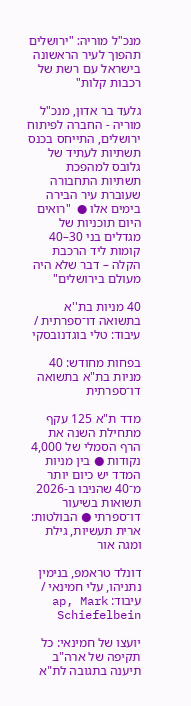מנכ"ל מוריה: "ירושלים תהפוך לעיר הראשונה בישראל עם רשת של רכבות קלות"

גלעד בר אדון, מנכ"ל מוריה - החברה לפיתוח ירושלים, התייחס בכנס תשתיות לעתיד של גלובס למהפכת תשתיות התחבורה שעוברת עיר הבירה בימים אלו ●  "רואים היום תוכניות של מגדלים בני 30–40 קומות ליד הרכבת הקלה – דבר שלא היה מעולם בירושלים"

40 מניות בת''א בתשואה דו־ספרתית / עיבוד: טלי בוגדנובסקי

בפחות מחודש: 40 מניות בת"א בתשואה דו־ספרתית

מדד ת"א 125 עקף מתחילת השנה את הרף הסמלי של 4,000 נקודות ● בין מניות המדד יש כיום יותר מ־40 שהניבו ב-2026 תשואות בשיעור דו־ספרתי ● הבולטות: ארית תעשיות, גילת ומגה אור

דונלד טראמפ, בנימין נתניהו, עלי חמינאי / עיבוד: ap, Mark Schiefelbein

יועצו של חמינאי: כל תקיפה של ארה"ב תיענה בתגובה לת"א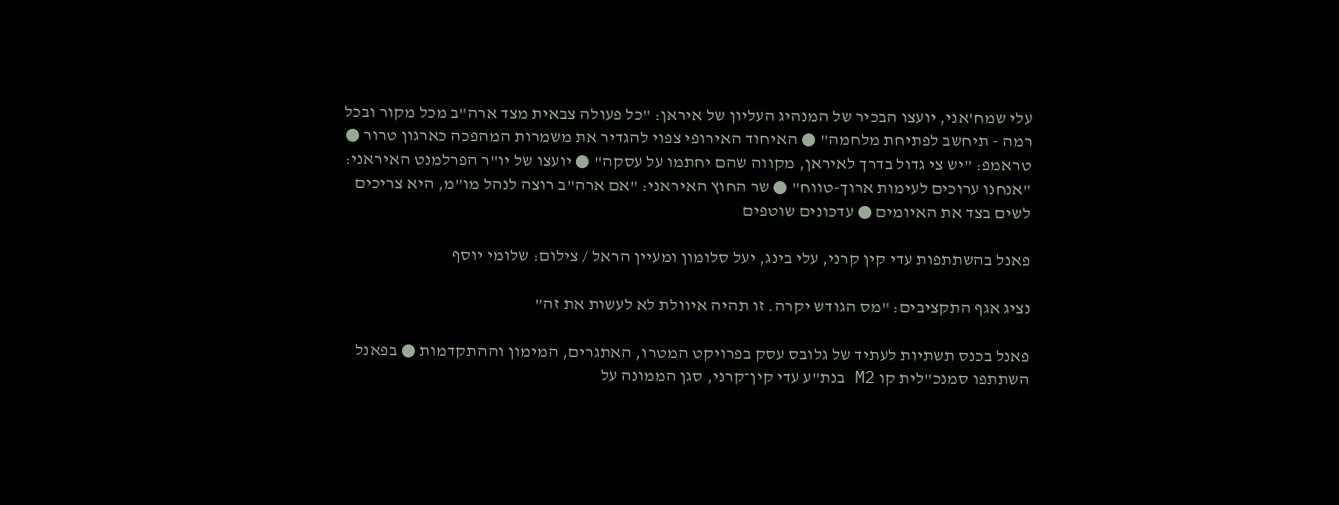עלי שמח'אני, יועצו הבכיר של המנהיג העליון של איראן: "כל פעולה צבאית מצד ארה"ב מכל מקור ובכל רמה - תיחשב לפתיחת מלחמה" ● האיחוד האירופי צפוי להגדיר את משמרות המהפכה כארגון טרור ● טראמפ: "יש צי גדול בדרך לאיראן, מקווה שהם יחתמו על עסקה" ● יועצו של יו"ר הפרלמנט האיראני: "אנחנו ערוכים לעימות ארוך-טווח" ● שר החוץ האיראני: "אם ארה"ב רוצה לנהל מו"מ, היא צריכים לשים בצד את האיומים ● עדכונים שוטפים

פאנל בהשתתפות עדי קין קרני, עלי בינג, יעל סלומון ומעיין הראל / צילום: שלומי יוסף

נציג אגף התקציבים: "מס הגודש יקרה. זו תהיה איוולת לא לעשות את זה"

פאנל בכנס תשתיות לעתיד של גלובס עסק בפרויקט המטרו, האתגרים, המימון וההתקדמות ● בפאנל השתתפו סמנכ"לית קו M2 בנת"ע עדי קין־קרני, סגן הממונה על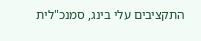התקציבים עלי בינג, סמנכ"לית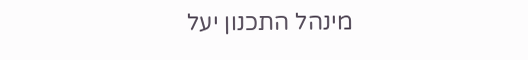מינהל התכנון יעל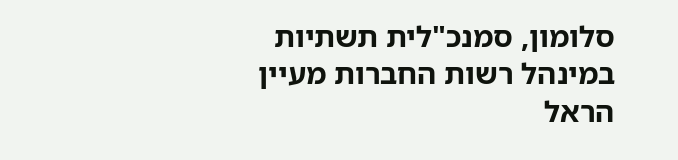סלומון, סמנכ"לית תשתיות במינהל רשות החברות מעיין הראל